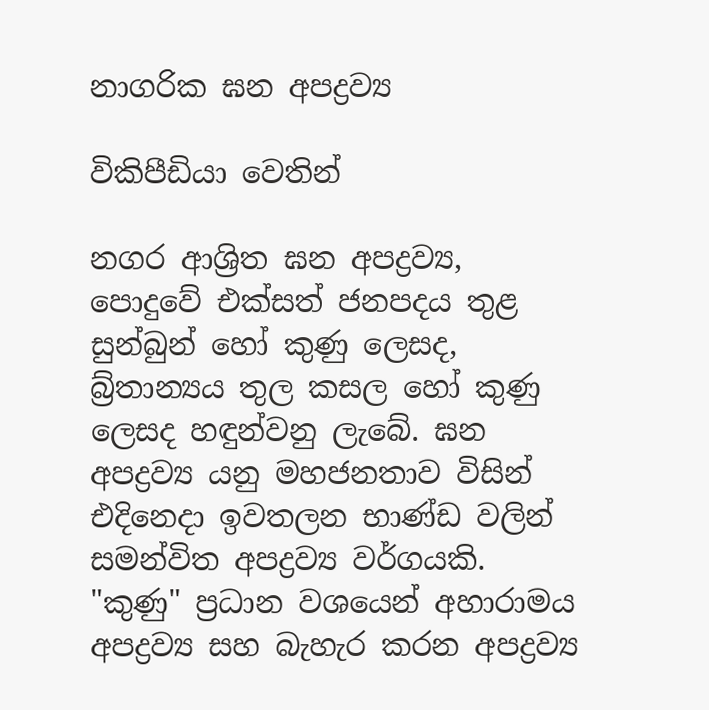නාගරික ඝන අපද්‍රව්‍ය

විකිපීඩියා වෙතින්

නගර ආශ්‍රිත ඝන අපද්‍රව්‍ය, පොදුවේ එක්සත් ජනපදය තුළ සුන්බුන් හෝ කුණු ලෙසද, බ්‍ර්තාන්‍යය තුල කසල හෝ කුණු ලෙසද හඳුන්වනු ලැබේ. ඝන අපද්‍රව්‍ය යනු මහජනතාව විසින් එදිනෙදා ඉවතලන භාණ්ඩ වලින්  සමන්විත අපද්‍රව්‍ය වර්ගයකි. "කුණු" ප්‍රධාන වශයෙන් අහාරාමය අපද්‍රව්‍ය සහ බැහැර කරන අපද්‍රව්‍ය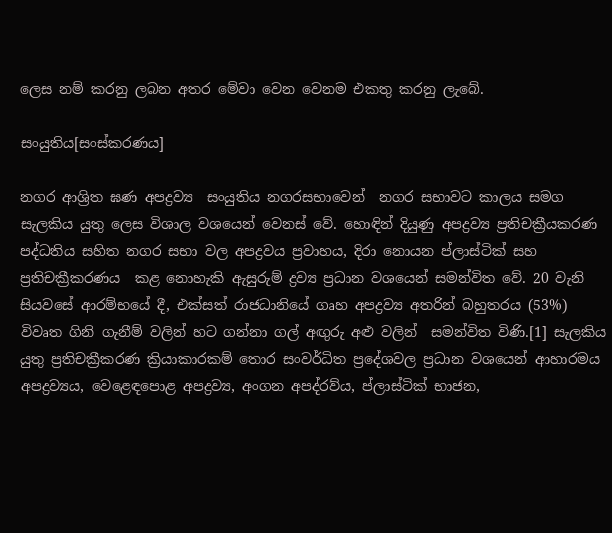ලෙස නම් කරනු ලබන අතර මේවා වෙන වෙනම එකතු කරනු ලැබේ.

සංයුතිය[සංස්කරණය]

නගර ආශ්‍රිත ඝණ අපද්‍රව්‍ය  සංයුතිය නගරසභාවෙන්  නගර සභාවට කාලය සමග සැලකිය යුතු ලෙස විශාල වශයෙන් වෙනස් වේ. හොඳින් දියුණු අපද්‍රව්‍ය ප්‍රතිචක්‍රීයකරණ පද්ධතිය සහිත නගර සභා වල අපද්‍රවය ප්‍රවාහය, දිරා නොයන ප්ලාස්ටික් සහ ප්‍රතිචක්‍රීකරණය  කළ නොහැකි ඇසුරුම් ද්‍රව්‍ය ප්‍රධාන වශයෙන් සමන්විත වේ. 20 වැනි සියවසේ ආරම්භයේ දී, එක්සත් රාජධානියේ ගෘහ අපද්‍රව්‍ය අතරින් බහුතරය (53%) විවෘත ගිනි ගැනීම් වලින් හට ගන්නා ගල් අඟුරු අළු වලින්  සමන්විත විණි.[1] සැලකිය යුතු ප්‍රතිචක්‍රීකරණ ක්‍රියාකාරකම් තොර සංවර්ධිත ප්‍රදේශවල ප්‍රධාන වශයෙන් ආහාරමය අපද්‍රව්‍යය, වෙළෙඳපොළ අපද්‍රව්‍ය, අංගන අපද්රව්ය, ප්ලාස්ටික් භාජන,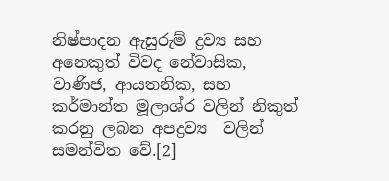නිෂ්පාදන ඇසුරුම් ද්‍රව්‍ය සහ අනෙකුත් විවද නේවාසික, වාණිජ, ආයතනික, සහ කර්මාන්ත මූලාශ්ර වලින් නිකුත් කරනු ලබන අපද්‍රව්‍ය  වලින් සමන්විත වේ.[2]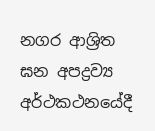නගර ආශ්‍රිත ඝන අපද්‍රව්‍ය අර්ථකථනයේදී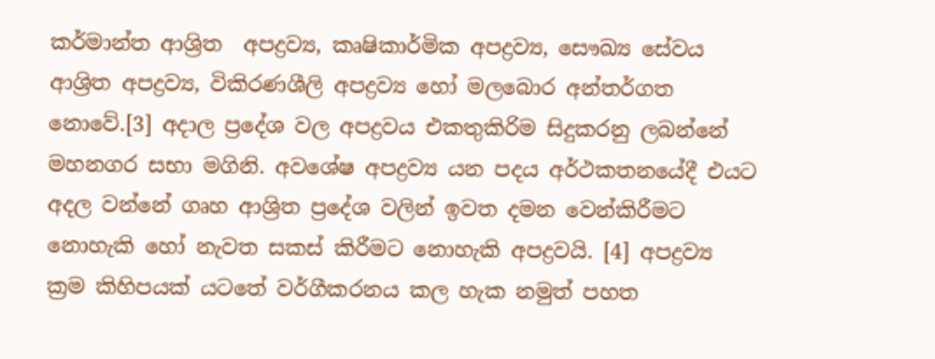කර්මාන්ත ආශ්‍රිත  අපද්‍රව්‍ය, කෘෂිකාර්මික අපද්‍රව්‍ය, සෞඛ්‍ය සේවය ආශ්‍රිත අපද්‍රව්‍ය, විකිරණශීලි අපද්‍රව්‍ය හෝ මලබොර අන්තර්ගත නොවේ.[3] අදාල ප්‍රදේශ වල අපද්‍රවය එකතුකිරිම සිදුකරනු ලබන්නේ මහනගර සභා මගිනි. අවශේෂ අපද්‍රව්‍ය යන පදය අර්ථකතනයේදී එයට අදල වන්නේ ගෘහ ආශ්‍රිත ප්‍රදේශ වලින් ඉවත දමන වෙන්කිරීමට නොහැකි හෝ නැවත සකස් කිරීමට නොහැකි අපද්‍රවයි. [4] අපද්‍රව්‍ය ක්‍රම කිහිපයක් යටතේ වර්ගීකරනය කල හැක නමුත් පහත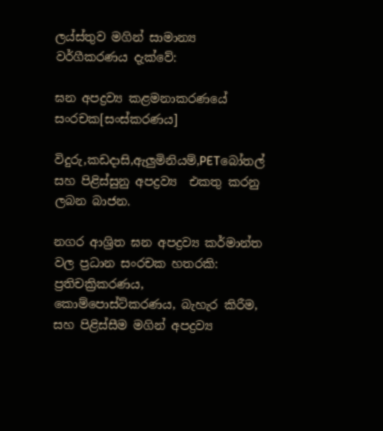ලය්ස්තුව මගින් සාමාන්‍ය වර්ගීකරණය දැක්වේ:

ඝන අපද්‍රව්‍ය කළමනාකරණයේ සංරචක[සංස්කරණය]

විදුරු,කඩදාසි,ඇලුමිනියම්,PETබෝතල් සහ පිළිස්සුනු අපද්‍රව්‍ය  එකතු කරනු ලබන බාජන.

නගර ආශ්‍රිත ඝන අපද්‍රව්‍ය කර්මාන්ත වල ප්‍රධාන සංරචක හතරකි:  ප්‍රතිචක්‍රිකරණය, කොම්පොස්ට්කරණය, බැහැර කිරීම, සහ පිළිස්සීම මගින් අපද්‍රව්‍ය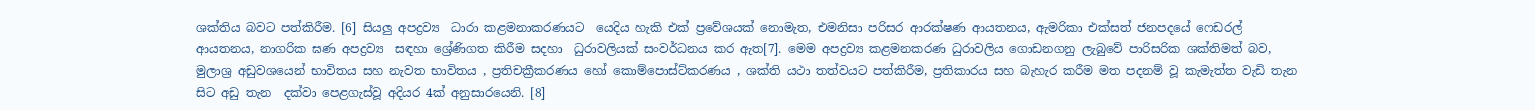ශක්තිය බවට පත්කිරීම. [6] සියලු අපද්‍රව්‍ය  ධාරා කළමනාකරණයට  යෙදිය හැකි එක් ප්‍රවේශයක් නොමැත, එමනිසා පරිසර ආරක්ෂණ ආයතනය, ඇමරිකා එක්සත් ජනපදයේ ෆෙඩරල් ආයතනය, නාගරික ඝණ අපද්‍රව්‍ය  සඳහා ශ්‍රේණිගත කිරීම සදහා  ධුරාවලියක් සංවර්ධනය කර ඇත[7]. මෙම අපද්‍රව්‍ය කළමනකරණ ධුරාවලිය ගොඩනගනු ලැබුවේ පාරිසරික ශක්තිමත් බව, මුලාශ්‍ර අඩුවශයෙන් භාවිතය සහ නැවත භාවිතය , ප්‍රතිචක්‍රීකරණය හෝ කොම්පොස්ට්කරණය , ශක්ති යථා තත්වයට පත්කිරීම, ප්‍රතිකාරය සහ බැහැර කරීම මත පදනම් වූ කැමැත්ත වැඩි තැන සිට අඩු තැන  දක්වා පෙළගැස්වූ අදියර 4ක් අනුසාරයෙනි. [8]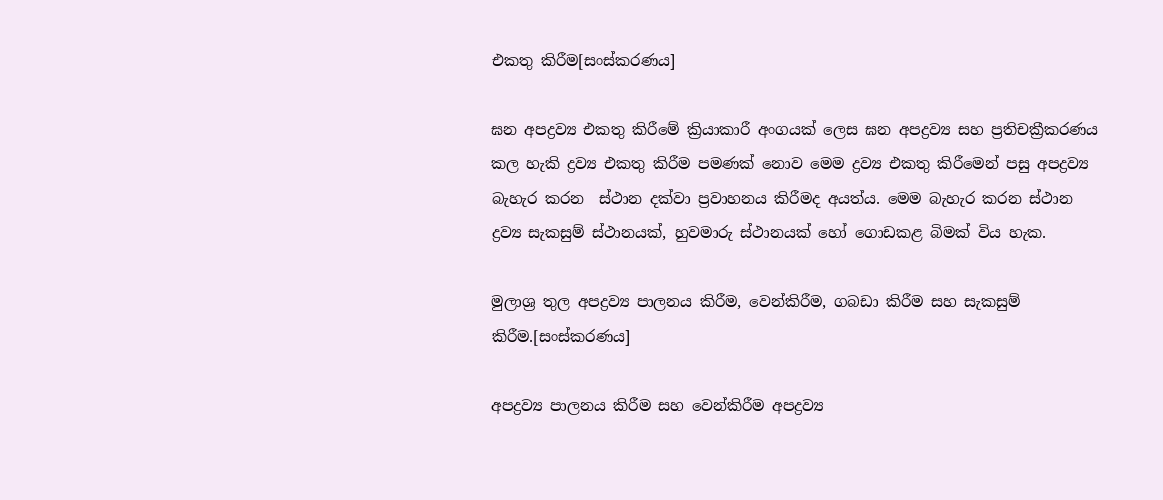එකතු කිරීම[සංස්කරණය]

ඝන අපද්‍රව්‍ය එකතු කිරීමේ ක්‍රියාකාරී අංගයක් ලෙස ඝන අපද්‍රව්‍ය සහ ප්‍රතිචක්‍රීකරණය කල හැකි ද්‍රව්‍ය එකතු කිරීම පමණක් නොව මෙම ද්‍රව්‍ය එකතු කිරීමෙන් පසු අපද්‍රව්‍ය බැහැර කරන  ස්ථාන දක්වා ප්‍රවාහනය කිරීමද අයත්ය. මෙම බැහැර කරන ස්ථාන ද්‍රව්‍ය සැකසුම් ස්ථානයක්, හුවමාරු ස්ථානයක් හෝ ගොඩකළ බිමක් විය හැක.

මුලාශ්‍ර තුල අපද්‍රව්‍ය පාලනය කිරීම, වෙන්කිරීම, ගබඩා කිරීම සහ සැකසුම් කිරීම.[සංස්කරණය]

අපද්‍රව්‍ය පාලනය කිරීම සහ වෙන්කිරීම අපද්‍රව්‍ය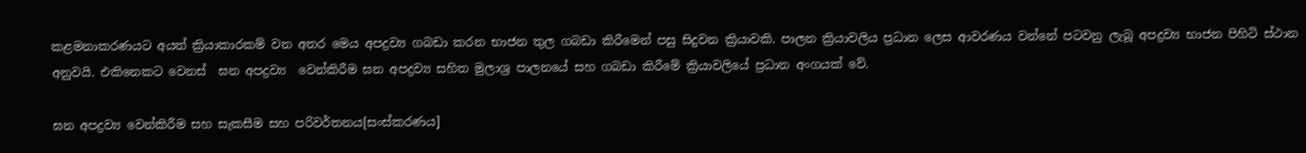කළමනාකරණයට අයත් ක්‍රියාකාරකම් වන අතර මෙය අපද්‍රව්‍ය ගබඩා කරන භාජන තුල ගබඩා කිරීමෙන් පසු සිදුවන ක්‍රියාවකි. පාලන ක්‍රියාවලිය ප්‍රධාන ලෙස ආවරණය වන්නේ පටවනු ලැබූ අපද්‍රව්‍ය භාජන පිහිටි ස්ථාන අනුවයි. එකිනෙකට වෙනස්  ඝන අපද්‍රව්‍ය  වෙන්කිරීම ඝන අපද්‍රව්‍ය සහිත මුලාශ්‍ර පාලනයේ සහ ගබඩා කිරීමේ ක්‍රියාවලියේ ප්‍රධාන අංගයක් වේ.

ඝන අපද්‍රව්‍ය වෙන්කිරීම සහ සැකසීම සහ පරිවර්තනය[සංස්කරණය]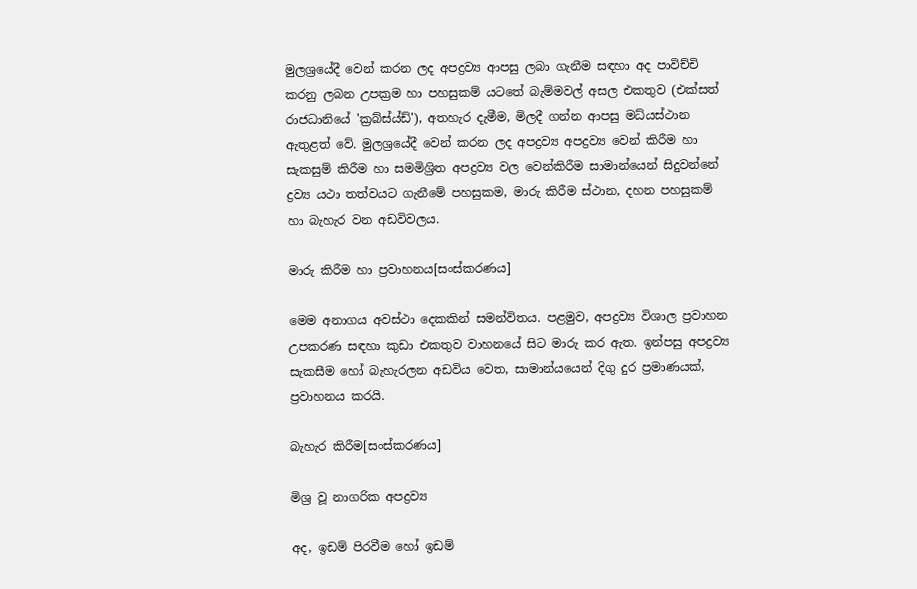මුලශ්‍රයේදී වෙන් කරන ලද අපද්‍රව්‍ය ආපසු ලබා ගැනීම සඳහා අද පාවිච්චි කරනු ලබන උපක්‍රම හා පහසුකම් යටතේ බැම්මවල් අසල එකතුව (එක්සත් රාජධානියේ 'ක්‍රබ්ස්ය්ඩ්'), අතහැර දැමීම, මිලදී ගන්න ආපසු මධ්යස්ථාන ඇතුළත් වේ. මුලශ්‍රයේදී වෙන් කරන ලද අපද්‍රව්‍ය අපද්‍රව්‍ය වෙන් කිරීම හා සැකසුම් කිරීම හා සමමිශ්‍රිත අපද්‍රව්‍ය වල වෙන්කිරීම සාමාන්යෙන් සිදුවන්නේ ද්‍රව්‍ය යථා තත්වයට ගැනීමේ පහසුකම, මාරු කිරීම ස්ථාන, දහන පහසුකම් හා බැහැර වන අඩවිවලය.

මාරු කිරීම හා ප්‍රවාහනය[සංස්කරණය]

මෙම අනාගය අවස්ථා දෙකකින් සමන්විතය. පළමුව, අපද්‍රව්‍ය විශාල ප්‍රවාහන උපකරණ සඳහා කුඩා එකතුව වාහනයේ සිට මාරු කර ඇත. ඉන්පසු අපද්‍රව්‍ය සැකසීම හෝ බැහැරලන අඩවිය වෙත, සාමාන්යයෙන් දිගු දුර ප්‍රමාණයක්, ප්‍රවාහනය කරයි.

බැහැර කිරීම[සංස්කරණය]

මිශ්‍ර වූ නාගරික අපද්‍රව්‍ය

අද, ඉඩම් පිරවීම හෝ ඉඩම්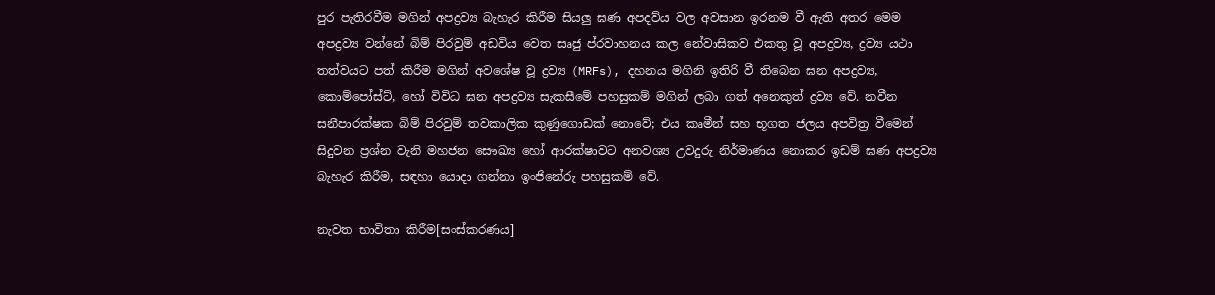පුර පැතිරවීම මගින් අපද්‍රව්‍ය බැහැර කිරීම සියලු ඝණ අපදව්ය වල අවසාන ඉරනම වී ඇති අතර මෙම අපද්‍රව්‍ය වන්නේ බිම් පිරවුම් අඩවිය වෙත සෘජු ප්රවාහනය කල නේවාසිකව එකතු වූ අපද්‍රව්‍ය, ද්‍රව්‍ය යථා තත්වයට පත් කිරීම මගින් අවශේෂ වූ ද්‍රව්‍ය (MRFs), දහනය මගිනි ඉතිරි වී තිබෙන ඝන අපද්‍රව්‍ය, කොම්පෝස්ට්, හෝ විවිධ ඝන අපද්‍රව්‍ය සැකසීමේ පහසුකම් මගින් ලබා ගත් අනෙකුත් ද්‍රව්‍ය වේ. නවීන සනීපාරක්ෂක බිම් පිරවුම් තවකාලික කුණුගොඩක් නොවේ; එය කෘමීන් සහ භූගත ජලය අපවිත්‍ර වීමෙන් සිදුවන ප්‍රශ්න වැනි මහජන සෞඛ්‍ය හෝ ආරක්ෂාවට අනවශ්‍ය උවදුරු නිර්මාණය නොකර ඉඩම් ඝණ අපද්‍රව්‍ය බැහැර කිරීම, සඳහා යොදා ගන්නා ඉංජිනේරු පහසුකම් වේ.

නැවත භාවිතා කිරීම[සංස්කරණය]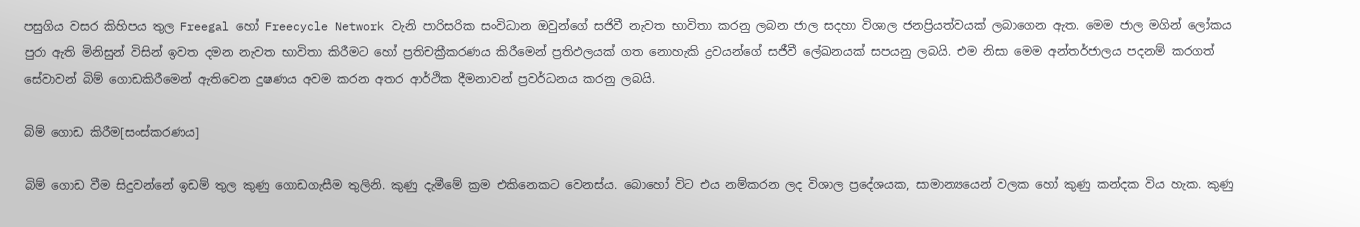පසුගිය වසර කිහිපය තුල Freegal හෝ Freecycle Network වැනි පාරිසරික සංවිධාන ඔවුන්ගේ සජිවී නැවත භාවිතා කරනු ලබන ජාල සදහා විශාල ජනප්‍රියත්වයක් ලබාගෙන ඇත. මෙම ජාල මගින් ලෝකය පුරා ඇති මිනිසුන් විසින් ඉවත දමන නැවත භාවිතා කිරීමට හෝ ප්‍රතිචක්‍රීකරණය කිරීමෙන් ප්‍රතිඵලයක් ගත නොහැකි ද්‍රවයන්ගේ සජීවී ලේඛනයක් සපයනු ලබයි. එම නිසා මෙම අන්තර්ජාලය පදනම් කරගත් සේවාවන් බිම් ගොඩකිරීමෙන් ඇතිවෙන දුෂණය අවම කරන අතර ආර්ථික දීමනාවන් ප්‍රවර්ධනය කරනු ලබයි.

බිම් ගොඩ කිරීම[සංස්කරණය]

බිම් ගොඩ වීම සිදුවන්නේ ඉඩම් තුල කුණු ගොඩගැසීම තුලිනි. කුණු දැමීමේ ක්‍රම එකිනෙකට වෙනස්ය. බොහෝ විට එය නම්කරන ලද විශාල ප්‍රදේශයක, සාමාන්‍යයෙන් වලක හෝ කුණු කන්දක විය හැක. කුණු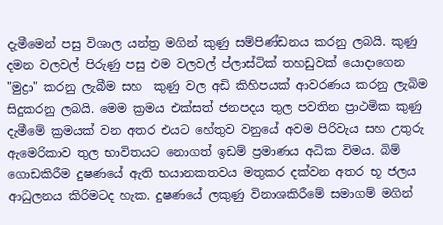දැමීමෙන් පසු විශාල යන්ත්‍ර මගින් කුණු සම්පිණ්ඩනය කරනු ලබයි. කුණු දමන වලවල් පිරුණු පසු එම වලවල් ප්ලාස්ටික් තහඩුවක් යොදාගෙන "මුද්‍රා" කරනු ලැබීම සහ  කුණු වල අඩි කිහිපයක් ආවරණය කරනු ලැබිම සිදුකරනු ලබයි. මෙම ක්‍රමය එක්සත් ජනපදය තුල පවතින ප්‍රාථමික කුණු දැමීමේ ක්‍රමයක් වන අතර එයට හේතුව වනුයේ අවම පිරිවැය සහ උතුරු ඇමෙරිකාව තුල භාවිතයට නොගත් ඉඩම් ප්‍රමාණය අධික විමය. බිම් ගොඩකිරීම දුෂණයේ ඇති භයානකතවය මතුකර දක්වන අතර භූ ජලය ආධුලනය කිරිමටද හැක. දුෂණයේ ලකුණු විනාශකිරීමේ සමාගම් මගින්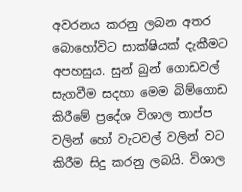අවරනය කරනු ලබන අතර බොහෝවිට සාක්ෂියක් දැකීමට අපහසුය. සුන් බුන් ගොඩවල් සැගවීම සදහා මෙම බිම්ගොඩ කිරීමේ ප්‍රදේශ විශාල තාප්ප වලින් හෝ වැටවල් වලින් වට කිරීම සිදු කරනු ලබයි. විශාල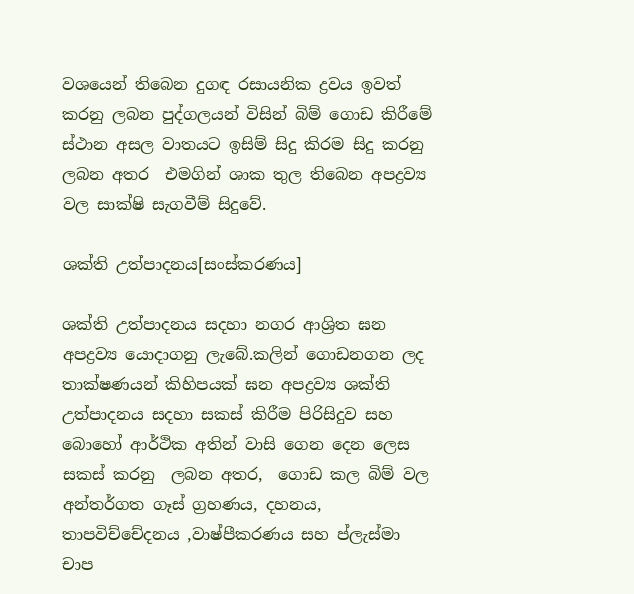වශයෙන් තිබෙන දුගඳ රසායනික ද්‍රවය ඉවත් කරනු ලබන පුද්ගලයන් විසින් බිම් ගොඩ කිරීමේ ස්ථාන අසල වාතයට ඉසිම් සිදු කිරම සිදු කරනු ලබන අතර  එමගින් ශාක තුල තිබෙන අපද්‍රව්‍ය වල සාක්ෂි සැගවීම් සිදුවේ.

ශක්ති උත්පාදනය[සංස්කරණය]

ශක්ති උත්පාදනය සදහා නගර ආශ්‍රිත ඝන අපද්‍රව්‍ය යොදාගනු ලැබේ.කලින් ගොඩනගන ලද තාක්ෂණයන් කිහිපයක් ඝන අපද්‍රව්‍ය ශක්ති උත්පාදනය සදහා සකස් කිරීම පිරිසිදුව සහ බොහෝ ආර්ථික අතින් වාසි ගෙන දෙන ලෙස සකස් කරනු  ලබන අතර,  ගොඩ කල බිම් වල අන්තර්ගත ගෑස් ග්‍රහණය, දහනය, තාපවිච්චේදනය ,වාෂ්පීකරණය සහ ප්ලැස්මා චාප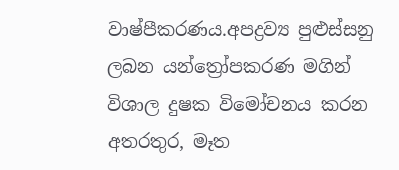වාෂ්පීකරණය.අපද්‍රව්‍ය පුළුස්සනු ලබන යන්ත්‍රෝපකරණ මගින් විශාල දුෂක විමෝචනය කරන අතරතුර, මෑත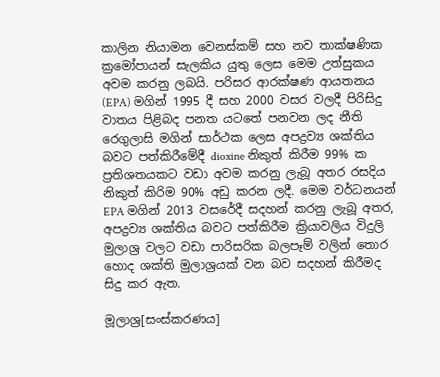කාලින නියාමන වෙනස්කම් සහ නව තාක්ෂණික ක්‍රමෝපායන් සැලකිය යුතු ලෙස මෙම උත්සුකය අවම කරනු ලබයි. පරිසර ආරක්ෂණ ආයතනය (EPA) මගින් 1995 දී සහ 2000 වසර වලදී පිරිසිදු වාතය පිළිබද පනත යටතේ පනවන ලද නීති රෙගුලාසි මගින් සාර්ථක ලෙස අපද්‍රව්‍ය ශක්තිය බවට පත්කිරීමේදී dioxine නිකුත් කිරීම 99% ක ප්‍රතිශතයකට වඩා අවම කරනු ලැබූ අතර රසදිය නිකුත් කිරිම 90% අඩු කරන ලදී. මෙම වර්ධනයන් EPA මගින් 2013 වසරේදී සදහන් කරනු ලැබූ අතර, අපද්‍රව්‍ය ශක්තිය බවට පත්කිරීම ක්‍රියාවලිය විදුලි මුලාශ්‍ර වලට වඩා පාරිසරික බලපෑම් වලින් තොර හොද ශක්ති මුලාශ්‍රයක් වන බව සදහන් කිරීමද සිදු කර ඇත.

මූලාශ්‍ර[සංස්කරණය]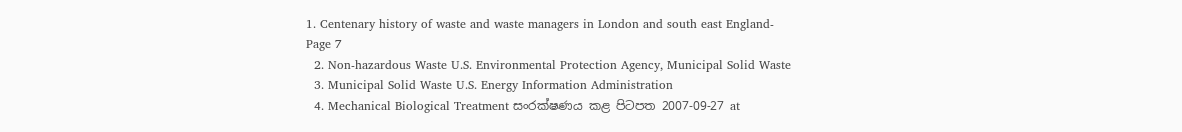1. Centenary history of waste and waste managers in London and south east England- Page 7
  2. Non-hazardous Waste U.S. Environmental Protection Agency, Municipal Solid Waste
  3. Municipal Solid Waste U.S. Energy Information Administration
  4. Mechanical Biological Treatment සංරක්ෂණය කළ පිටපත 2007-09-27 at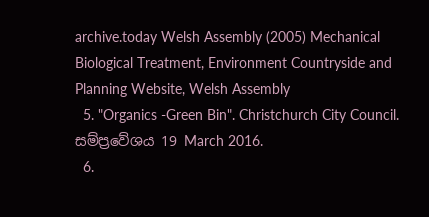archive.today Welsh Assembly (2005) Mechanical Biological Treatment, Environment Countryside and Planning Website, Welsh Assembly
  5. "Organics -Green Bin". Christchurch City Council. සම්ප්‍රවේශය 19 March 2016.
  6.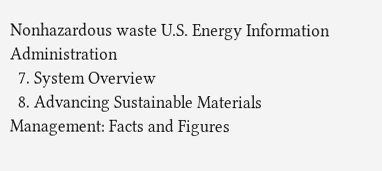Nonhazardous waste U.S. Energy Information Administration
  7. System Overview
  8. Advancing Sustainable Materials Management: Facts and Figures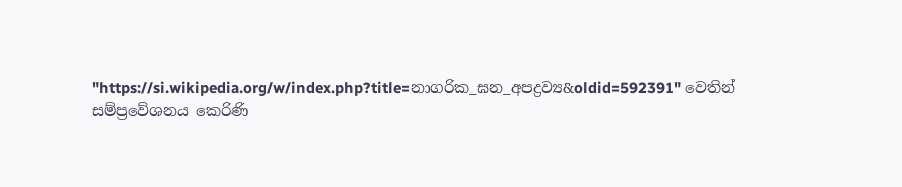"https://si.wikipedia.org/w/index.php?title=නාගරික_ඝන_අපද්‍රව්‍ය&oldid=592391" වෙතින් සම්ප්‍රවේශනය කෙරිණි